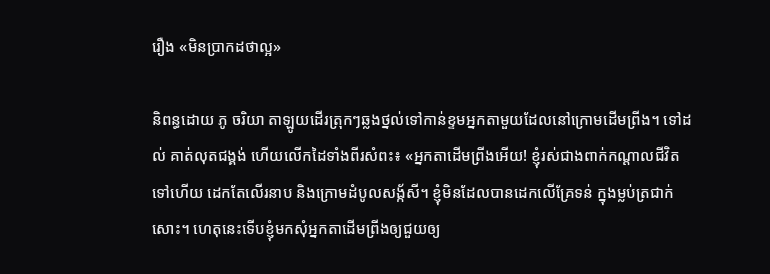រឿង «មិនប្រាកដថាល្អ»

និពន្ធដោយ ភូ ចរិយា តាឡូយដើរត្រុកៗឆ្លងថ្នល់ទៅកាន់ខ្ទមអ្នកតាមួយដែលនៅក្រោមដើមព្រីង។ ទៅដល់ គាត់លុតជង្គង់ ហើយលើកដៃទាំងពីរសំពះ៖ «អ្នកតាដើមព្រីងអើយ! ខ្ញុំរស់ជាងពាក់កណ្តាលជីវិតទៅហើយ ដេកតែលើរនាប និងក្រោមដំបូលសង្ក័សី។ ខ្ញុំមិនដែលបានដេកលើគ្រែទន់ ក្នុងម្លប់ត្រជាក់សោះ។ ហេតុនេះទើបខ្ញុំមកសុំអ្នកតាដើមព្រីងឲ្យជួយឲ្យ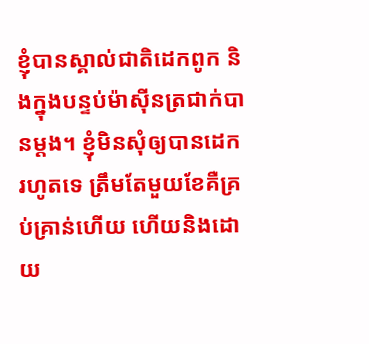ខ្ញុំបានស្គាល់ជាតិដេកពូក និងក្នុងបន្ទប់ម៉ាស៊ីនត្រជាក់បានម្តង។ ខ្ញុំមិនសុំឲ្យបានដេករហូតទេ ត្រឹមតែមួយខែគឺគ្រប់គ្រាន់ហើយ ហើយនិងដោយ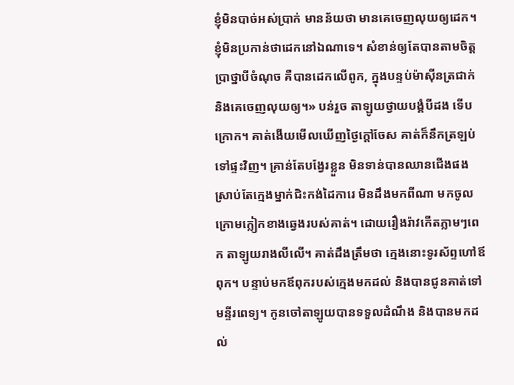ខ្ញុំមិនបាច់អស់ប្រាក់ មានន័យថា មានគេចេញលុយឲ្យដេក។ ខ្ញុំមិនប្រកាន់ថាដេកនៅឯណាទេ។ សំខាន់ឲ្យតែបានតាមចិត្តប្រាថ្នាបីចំណុច គឺបានដេកលើពូក, ក្នុងបន្ទប់ម៉ាស៊ីនត្រជាក់ និងគេចេញលុយឲ្យ។» បន់រួច តាឡូយថ្វាយបង្គំបីដង ទើបក្រោក។ គាត់ងើយមើលឃើញថ្ងៃក្តៅចែស គាត់ក៏នឹកត្រឡប់ទៅផ្ទះវិញ។ គ្រាន់តែបង្វែរខ្លួន មិនទាន់បានឈានជើងផង ស្រាប់តែក្មេងម្នាក់ជិះកង់ដៃការេ មិនដឹងមកពីណា មកចូលក្រោមក្លៀកខាងឆ្វេងរបស់គាត់។ ដោយរឿងរ៉ាវកើតភ្លាមៗពេក តាឡូយរាងលីលើ។ គាត់ដឹងត្រឹមថា ក្មេងនោះទូរស័ព្ទហៅឪពុក។ បន្ទាប់មកឪពុករបស់ក្មេងមកដល់ និងបានជូនគាត់ទៅមន្ទីរពេទ្យ។ កូនចៅតាឡូយបានទទួលដំណឹង និងបានមកដល់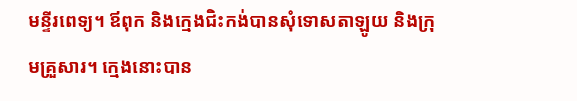មន្ទីរពេទ្យ។ ឪពុក និងក្មេងជិះកង់បានសុំទោសតាឡូយ និងក្រុមគ្រួសារ។ ក្មេងនោះបាន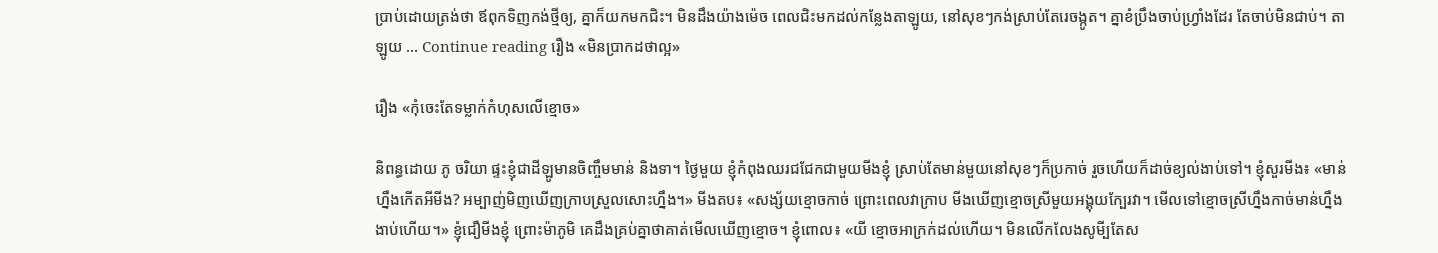ប្រាប់ដោយត្រង់ថា ឪពុកទិញកង់ថ្មីឲ្យ, គ្នាក៏យកមកជិះ។ មិនដឹងយ៉ាងម៉េច ពេលជិះមកដល់កន្លែងតាឡូយ, នៅសុខៗកង់ស្រាប់តែរេចង្កូត។ គ្នាខំប្រឹងចាប់ហ្វ្រាំងដែរ តែចាប់មិនជាប់។ តាឡូយ … Continue reading រឿង «មិនប្រាកដថាល្អ»

រឿង «កុំចេះតែទម្លាក់កំហុសលើខ្មោច»

និពន្ធដោយ ភូ ចរិយា ផ្ទះខ្ញុំជាដីឡូមានចិញ្ចឹមមាន់ និងទា។ ថ្ងៃមួយ ខ្ញុំកំពុងឈរជជែកជាមួយមីងខ្ញុំ ស្រាប់តែមាន់មួយនៅសុខៗក៏ប្រកាច់ រួចហើយក៏ដាច់ខ្យល់ងាប់ទៅ។ ខ្ញុំសួរមីង៖ «មាន់ហ្នឹងកើតអីមីង? អម្បាញ់មិញឃើញក្រាបស្រួលសោះហ្នឹង។» មីងតប៖ «សង្ស័យខ្មោចកាច់ ព្រោះពេលវាក្រាប មីងឃើញខ្មោចស្រីមួយអង្គុយក្បែរវា។ មើលទៅខ្មោចស្រីហ្នឹងកាច់មាន់ហ្នឹងងាប់ហើយ។» ខ្ញុំជឿមីងខ្ញុំ ព្រោះម៉ាភូមិ គេដឹងគ្រប់គ្នាថាគាត់មើលឃើញខ្មោច។ ខ្ញុំពោល៖ «យី ខ្មោចអាក្រក់ដល់ហើយ។ មិនលើកលែងសូមី្បតែស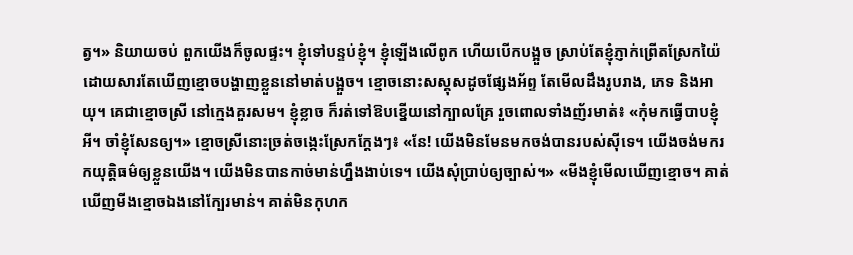ត្វ។» និយាយចប់ ពួកយើងក៏ចូលផ្ទះ។ ខ្ញុំទៅបន្ទប់ខ្ញុំ។ ខ្ញុំឡើងលើពូក ហើយបើកបង្អួច ស្រាប់តែខ្ញុំភ្ញាក់ព្រើតស្រែកយ៉ៃ ដោយសារតែឃើញខ្មោចបង្ហាញខ្លួននៅមាត់បង្អួច។ ខ្មោចនោះសស្គុសដូចផ្សែងអ័ព្ទ តែមើលដឹងរូបរាង, ភេទ និងអាយុ។ គេជាខ្មោចស្រី នៅក្មេងគួរសម។ ខ្ញុំខ្លាច ក៏រត់ទៅឱបខ្នើយនៅក្បាលគ្រែ រួចពោលទាំងញ័រមាត់៖ «កុំមកធ្វើបាបខ្ញុំអី។ ចាំខ្ញុំសែនឲ្យ។» ខ្មោចស្រីនោះច្រត់ចង្កេះស្រែកក្តែងៗ៖ «នែ! យើងមិនមែនមកចង់បានរបស់ស៊ីទេ។ យើងចង់មករកយុត្តិធម៌ឲ្យខ្លួនយើង។ យើងមិនបានកាច់មាន់ហ្នឹងងាប់ទេ។ យើងសុំប្រាប់ឲ្យច្បាស់។» «មីងខ្ញុំមើលឃើញខ្មោច។ គាត់ឃើញមីងខ្មោចឯងនៅក្បែរមាន់។ គាត់មិនកុហក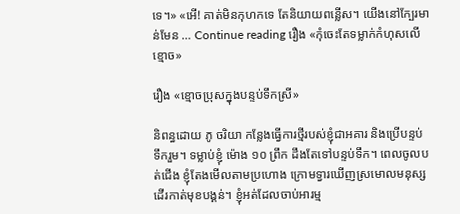ទេ។» «អើ! គាត់មិនកុហកទេ តែនិយាយពន្លើស។ យើងនៅក្បែរមាន់មែន … Continue reading រឿង «កុំចេះតែទម្លាក់កំហុសលើខ្មោច»

រឿង «ខ្មោចប្រុសក្នុងបន្ទប់ទឹកស្រី»

និពន្ធដោយ ភូ ចរិយា កន្លែងធ្វើការថ្មីរបស់ខ្ញុំជាអគារ និងប្រើបន្ទប់ទឹករួម។ ទម្លាប់ខ្ញុំ ម៉ោង ១០ ព្រឹក ដឹងតែទៅបន្ទប់ទឹក។ ពេលចូលបត់ជើង ខ្ញុំតែងមើលតាមប្រហោង ក្រោមទ្វារឃើញស្រមោលមនុស្សដើរកាត់មុខបង្គន់។ ខ្ញុំអត់ដែលចាប់អារម្ម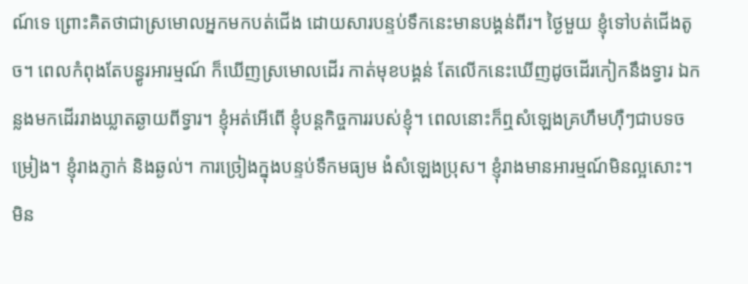ណ៍ទេ ព្រោះគិតថាជាស្រមោលអ្នកមកបត់ជើង ដោយសារបន្ទប់ទឹកនេះមានបង្គន់ពីរ។ ថ្ងៃមួយ ខ្ញុំទៅបត់ជើងតូច។ ពេលកំពុងតែបន្ធូរអារម្មណ៍ ក៏ឃើញស្រមោលដើរ កាត់មុខបង្គន់ តែលើកនេះឃើញដូចដើរកៀកនឹងទ្វារ ឯកន្លងមកដើររាងឃ្លាតឆ្ងាយពីទ្វារ។ ខ្ញុំអត់អើពើ ខ្ញុំបន្តកិច្ចការរបស់ខ្ញុំ។ ពេលនោះក៏ឮសំឡេងគ្រហឹមហ៊ឺៗជាបទចម្រៀង។ ខ្ញុំរាងភ្ញាក់ និងឆ្ងល់។ ការច្រៀងក្នុងបន្ទប់ទឹកមធ្យម ងំសំឡេងប្រុស។ ខ្ញុំរាងមានអារម្មណ៍មិនល្អសោះ។ មិន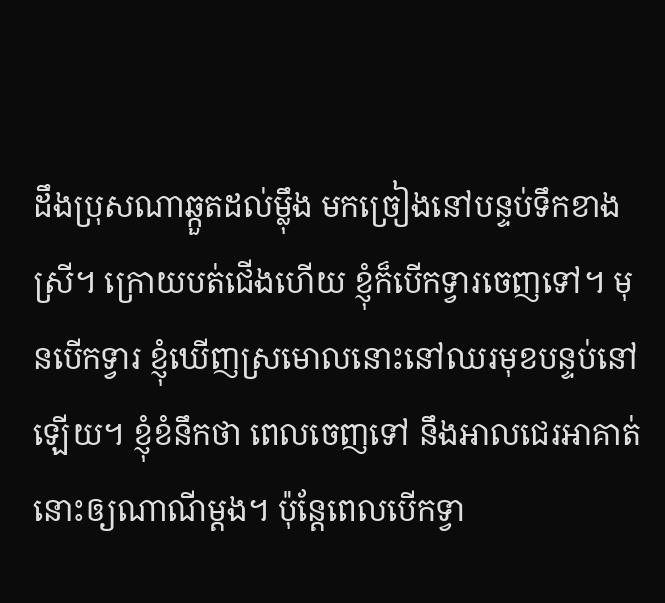ដឹងប្រុសណាឆ្កួតដល់ម្ល៉ឹង មកច្រៀងនៅបន្ទប់ទឹកខាងស្រី។ ក្រោយបត់ជើងហើយ ខ្ញុំក៏បើកទ្វារចេញទៅ។ មុនបើកទ្វារ ខ្ញុំឃើញស្រមោលនោះនៅឈរមុខបន្ទប់នៅឡើយ។ ខ្ញុំខំនឹកថា ពេលចេញទៅ នឹងអាលជេរអាគាត់នោះឲ្យណាណីម្តង។ ប៉ុន្តែពេលបើកទ្វា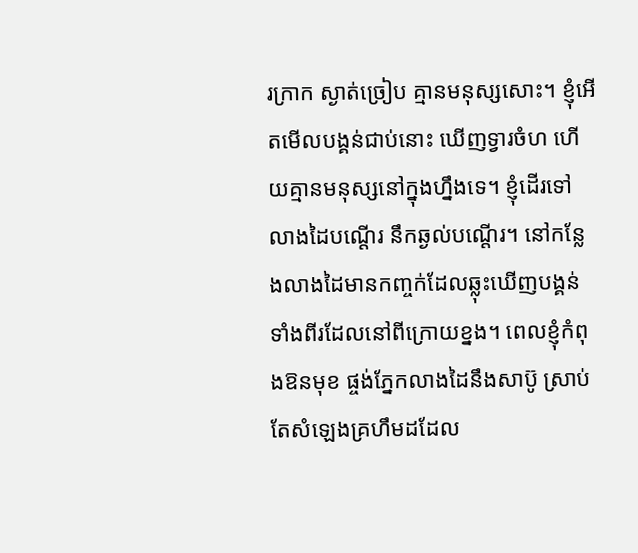រក្រាក ស្ងាត់ច្រៀប គ្មានមនុស្សសោះ។ ខ្ញុំអើតមើលបង្គន់ជាប់នោះ ឃើញទ្វារចំហ ហើយគ្មានមនុស្សនៅក្នុងហ្នឹងទេ។ ខ្ញុំដើរទៅលាងដៃបណ្តើរ នឹកឆ្ងល់បណ្តើរ។ នៅកន្លែងលាងដៃមានកញ្ចក់ដែលឆ្លុះឃើញបង្គន់ទាំងពីរដែលនៅពីក្រោយខ្នង។ ពេលខ្ញុំកំពុងឱនមុខ ផ្ចង់ភ្នែកលាងដៃនឹងសាប៊ូ ស្រាប់តែសំឡេងគ្រហឹមដដែល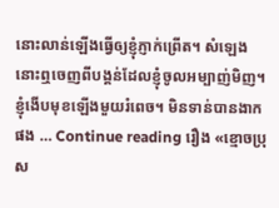នោះលាន់ឡើងធ្វើឲ្យខ្ញុំភ្ញាក់ព្រើត។ សំឡេងនោះឮចេញពីបង្គន់ដែលខ្ញុំចូលអម្បាញ់មិញ។ ខ្ញុំងើបមុខឡើងមួយរំពេច។ មិនទាន់បានងាកផង … Continue reading រឿង «ខ្មោចប្រុស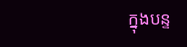ក្នុងបន្ទ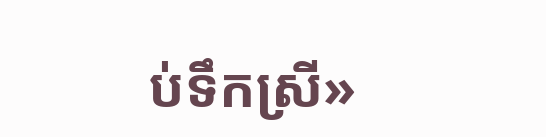ប់ទឹកស្រី»